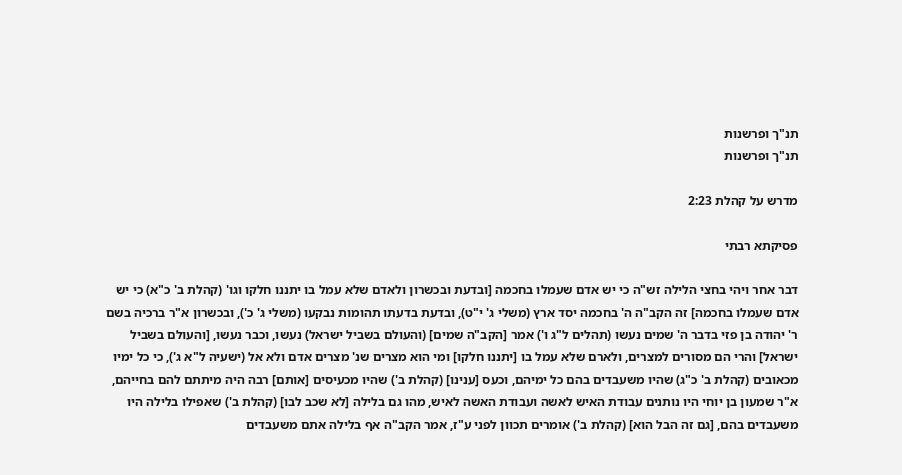תנ"ך ופרשנות
תנ"ך ופרשנות

מדרש על קהלת 2:23

פסיקתא רבתי

דבר אחר ויהי בחצי הלילה זש"ה כי יש אדם שעמלו בחכמה [ובדעת ובכשרון ולאדם שלא עמל בו יתננו חלקו וגו' (קהלת ב' כ"א) כי יש אדם שעמלו בחכמה] זה הקב"ה ה' בחכמה יסד ארץ (משלי ג' י"ט), ובדעת בדעתו תהומות נבקעו (משלי ג' כ'), ובכשרון א"ר ברכיה בשם ר' יהודה בן פזי בדבר ה' שמים נעשו (תהלים ל"ג ו') אמר [הקב"ה שמים] (והעולם בשביל ישראל) נעשו, וכבר נעשו, [והעולם בשביל ישראל] והרי הם מסורים למצרים, ולארם שלא עמל בו [יתננו חלקו] ומי הוא מצרים שנ' מצרים אדם ולא אל (ישעיה ל"א ג'), כי כל ימיו מכאובים (קהלת ב' כ"ג) שהיו משעבדים בהם כל ימיהם, וכעס [ענינו] (קהלת ב') שהיו מכעיסים [אותם] רבה היה מיתתם להם בחייהם, א"ר שמעון בן יוחי היו נותנים עבודת האיש לאשה ועבודת האשה לאיש, מהו גם בלילה [לא שכב לבו] (קהלת ב') שאפילו בלילה היו משעבדים בהם, [גם זה הבל הוא] (קהלת ב') אומרים תכוון לפני ע"ז, אמר הקב"ה אף בלילה אתם משעבדים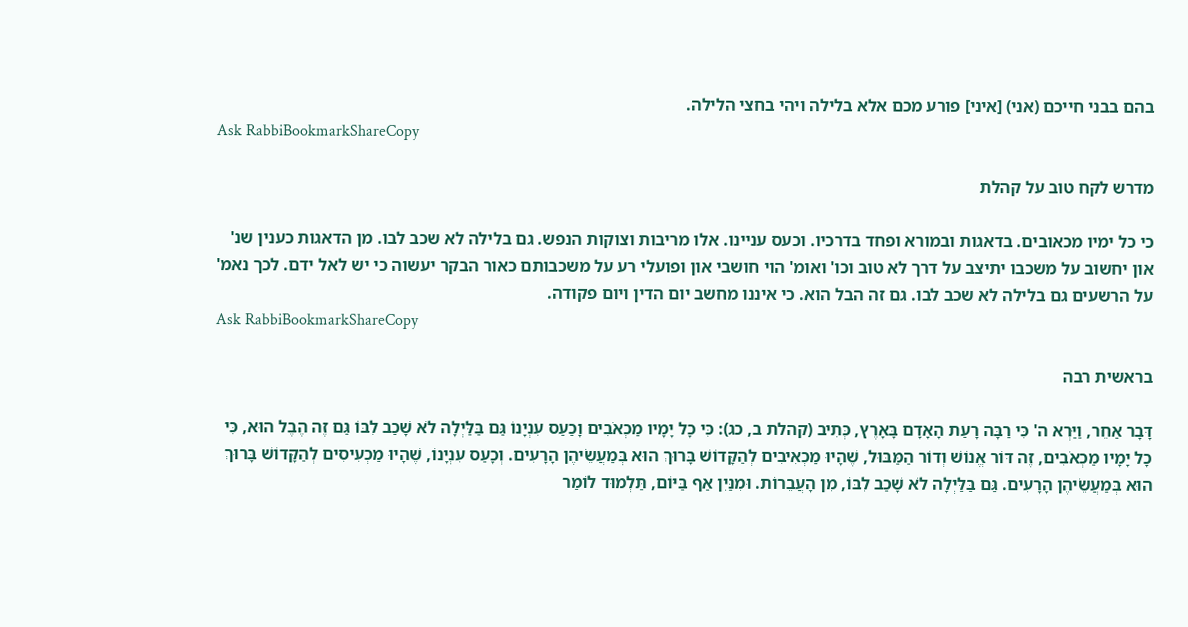בהם בבני חייכם (אני) [איני] פורע מכם אלא בלילה ויהי בחצי הלילה.
Ask RabbiBookmarkShareCopy

מדרש לקח טוב על קהלת

כי כל ימיו מכאובים. בדאגות ובמורא ופחד בדרכיו. וכעס עניינו. אלו מריבות וצוקות הנפש. גם בלילה לא שכב לבו. מן הדאגות כענין שנ' און יחשוב על משכבו יתיצב על דרך לא טוב וכו' ואומ' הוי חושבי און ופועלי רע על משכבותם כאור הבקר יעשוה כי יש לאל ידם. לכך נאמ' על הרשעים גם בלילה לא שכב לבו. גם זה הבל הוא. כי איננו מחשב יום הדין ויום פקודה.
Ask RabbiBookmarkShareCopy

בראשית רבה

דָּבָר אַחֵר, וַיַּרְא ה' כִּי רַבָּה רָעַת הָאָדָם בָּאָרֶץ, כְּתִיב (קהלת ב, כג): כִּי כָל יָמָיו מַכְאֹבִים וָכַעַס עִנְיָנוֹ גַּם בַּלַּיְלָה לֹא שָׁכַב לִבּוֹ גַּם זֶה הֶבֶל הוּא, כִּי כָל יָמָיו מַכְאֹבִים, זֶה דּוֹר אֱנוֹשׁ וְדוֹר הַמַּבּוּל, שֶׁהָיוּ מַכְאִיבִים לְהַקָּדוֹשׁ בָּרוּךְ הוּא בְּמַעֲשֵׂיהֶן הָרָעִים. וְכָעַס עִנְיָנוֹ, שֶׁהָיוּ מַכְעִיסִים לְהַקָּדוֹשׁ בָּרוּךְ הוּא בְּמַעֲשֵׂיהֶן הָרָעִים. גַּם בַּלַּיְלָה לֹא שָׁכַב לִבּוֹ, מִן הָעֲבֵרוֹת. וּמִנַּיִן אַף בַּיּוֹם, תַּלְמוּד לוֹמַר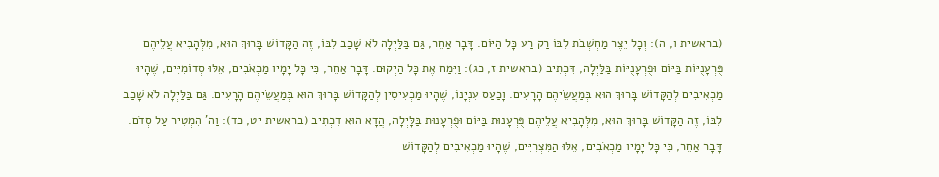(בראשית ו, ה): וְכָל יֵצֶר מַחְשְׁבֹת לִבּוֹ רַק רַע כָּל הַיּוֹם. דָּבָר אַחֵר, גַּם בַּלַּיְלָה לֹא שָׁכַב לִבּוֹ, זֶה הַקָּדוֹשׁ בָּרוּךְ הוּא, מִלְּהָבִיא עֲלֵיהֶם פֻּרְעָנֻיּוֹת בַּיּוֹם וּפֻרְעָנֻיּוֹת בַּלַּיְלָה, דִּכְתִיב (בראשית ז, כג): וַיִּמַח אֶת כָּל הַיְקוּם. דָּבָר אַחֵר, כִּי כָּל יָמָיו מַכְאֹבִים, אֵלּוּ סְדוֹמִיִּים, שֶׁהָיוּ מַכְאִיבִים לְהַקָּדוֹשׁ בָּרוּךְ הוּא בְּמַעֲשֵׂיהֶם הָרָעִים. וָכַעַס עִנְיָנוֹ, שֶׁהָיוּ מַכְעִיסִין לְהַקָּדוֹשׁ בָּרוּךְ הוּא בְּמַעֲשֵׂיהֶם הָרָעִים. גַּם בַּלַּיְלָה לֹא שָׁכַב לִבּוֹ, זֶה הַקָּדוֹשׁ בָּרוּךְ הוּא, מִלְּהָבִיא עֲלֵיהֶם פֻּרְעָנוּת בַּיּוֹם וּפֻרְעָנוּת בַּלָּיְלָה, הֲדָא הוּא דִכְתִיב (בראשית יט, כד): וַה' הִמְטִיר עַל סְדֹם. דָּבָר אַחֵר, כִּי כָּל יָמָיו מַכְאֹבִים, אֵלּוּ הַמִּצְרִיִּים, שֶׁהָיוּ מַכְאִיבִים לְהַקָּדוֹשׁ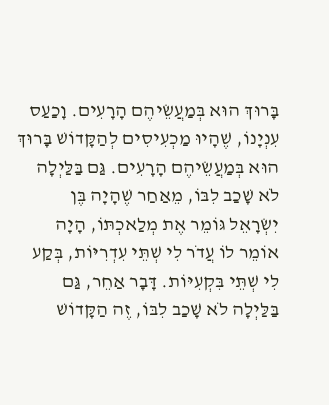בָּרוּךְ הוּא בְּמַעֲשֵׂיהֶם הָרָעִים. וָכַעַס עִנְיָנוֹ, שֶׁהָיוּ מַכְעִיסִים לְהַקָּדוֹשׁ בָּרוּךְ הוּא בְּמַעֲשֵׂיהֶם הָרָעִים. גַּם בַּלַּיְלָה לֹא שָׁכַב לִבּוֹ, מֵאַחַר שֶׁהָיָה בֶּן יִשְׂרָאֵל גּוֹמֵר אֶת מְלַאכְתּוֹ, הָיָה אוֹמֵר לוֹ עֲדֹר לִי שְׁתֵּי עִדְרִיּוֹת, בְּקַע לִי שְׁתֵּי בִּקְעִיּוֹת. דָּבָר אַחֵר, גַּם בַּלַּיְלָה לֹא שָׁכַב לִבּוֹ, זֶה הַקָּדוֹשׁ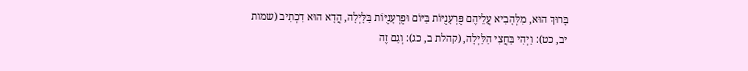בָּרוּךְ הוּא, מִלְּהָבִיא עֲלֵיהֶם פֻּרְעָנֻיּוֹת בַּיּוֹם וּפֻרְעָנֻיּוֹת בַּלָּיְלָה, הֲדָא הוּא דִכְתִיב (שמות יב, כט): וַיְהִי בַּחֲצִי הַלַּיְלָה, (קהלת ב, כג): וְגַם זֶה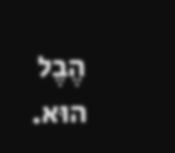הֶבֶל הוּא.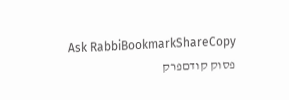Ask RabbiBookmarkShareCopy
פסוק קודםפרק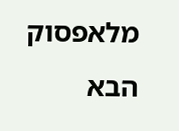מלאפסוק הבא